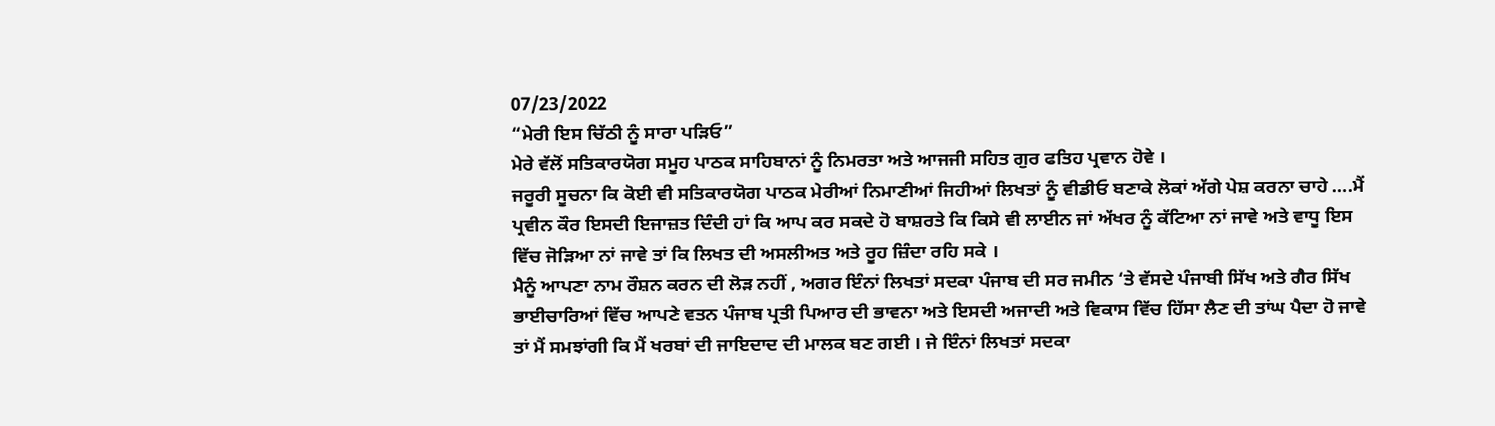07/23/2022
“ਮੇਰੀ ਇਸ ਚਿੱਠੀ ਨੂੰ ਸਾਰਾ ਪੜਿਓ”
ਮੇਰੇ ਵੱਲੋਂ ਸਤਿਕਾਰਯੋਗ ਸਮੂਹ ਪਾਠਕ ਸਾਹਿਬਾਨਾਂ ਨੂੰ ਨਿਮਰਤਾ ਅਤੇ ਆਜਜੀ ਸਹਿਤ ਗੁਰ ਫਤਿਹ ਪ੍ਰਵਾਨ ਹੋਵੇ ।
ਜਰੂਰੀ ਸੂਚਨਾ ਕਿ ਕੋਈ ਵੀ ਸਤਿਕਾਰਯੋਗ ਪਾਠਕ ਮੇਰੀਆਂ ਨਿਮਾਣੀਆਂ ਜਿਹੀਆਂ ਲਿਖਤਾਂ ਨੂੰ ਵੀਡੀਓ ਬਣਾਕੇ ਲੋਕਾਂ ਅੱਗੇ ਪੇਸ਼ ਕਰਨਾ ਚਾਹੇ ….ਮੈਂ ਪ੍ਰਵੀਨ ਕੌਰ ਇਸਦੀ ਇਜਾਜ਼ਤ ਦਿੰਦੀ ਹਾਂ ਕਿ ਆਪ ਕਰ ਸਕਦੇ ਹੋ ਬਾਸ਼ਰਤੇ ਕਿ ਕਿਸੇ ਵੀ ਲਾਈਨ ਜਾਂ ਅੱਖਰ ਨੂੰ ਕੱਟਿਆ ਨਾਂ ਜਾਵੇ ਅਤੇ ਵਾਧੂ ਇਸ ਵਿੱਚ ਜੋੜਿਆ ਨਾਂ ਜਾਵੇ ਤਾਂ ਕਿ ਲਿਖਤ ਦੀ ਅਸਲੀਅਤ ਅਤੇ ਰੂਹ ਜ਼ਿੰਦਾ ਰਹਿ ਸਕੇ ।
ਮੈਨੂੰ ਆਪਣਾ ਨਾਮ ਰੌਸ਼ਨ ਕਰਨ ਦੀ ਲੋੜ ਨਹੀਂ , ਅਗਰ ਇੰਨਾਂ ਲਿਖਤਾਂ ਸਦਕਾ ਪੰਜਾਬ ਦੀ ਸਰ ਜਮੀਨ ‘ਤੇ ਵੱਸਦੇ ਪੰਜਾਬੀ ਸਿੱਖ ਅਤੇ ਗੈਰ ਸਿੱਖ ਭਾਈਚਾਰਿਆਂ ਵਿੱਚ ਆਪਣੇ ਵਤਨ ਪੰਜਾਬ ਪ੍ਰਤੀ ਪਿਆਰ ਦੀ ਭਾਵਨਾ ਅਤੇ ਇਸਦੀ ਅਜਾਦੀ ਅਤੇ ਵਿਕਾਸ ਵਿੱਚ ਹਿੱਸਾ ਲੈਣ ਦੀ ਤਾਂਘ ਪੈਦਾ ਹੋ ਜਾਵੇ ਤਾਂ ਮੈਂ ਸਮਝਾਂਗੀ ਕਿ ਮੈਂ ਖਰਬਾਂ ਦੀ ਜਾਇਦਾਦ ਦੀ ਮਾਲਕ ਬਣ ਗਈ । ਜੇ ਇੰਨਾਂ ਲਿਖਤਾਂ ਸਦਕਾ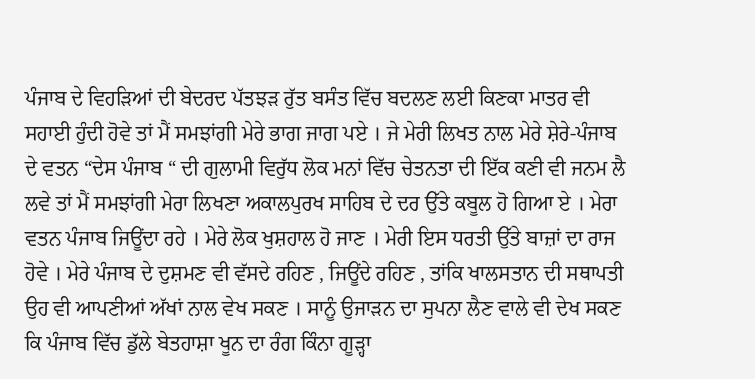ਪੰਜਾਬ ਦੇ ਵਿਹੜਿਆਂ ਦੀ ਬੇਦਰਦ ਪੱਤਝੜ ਰੁੱਤ ਬਸੰਤ ਵਿੱਚ ਬਦਲਣ ਲਈ ਕਿਣਕਾ ਮਾਤਰ ਵੀ ਸਹਾਈ ਹੁੰਦੀ ਹੋਵੇ ਤਾਂ ਮੈਂ ਸਮਝਾਂਗੀ ਮੇਰੇ ਭਾਗ ਜਾਗ ਪਏ । ਜੇ ਮੇਰੀ ਲਿਖਤ ਨਾਲ ਮੇਰੇ ਸ਼ੇਰੇ-ਪੰਜਾਬ ਦੇ ਵਤਨ “ਦੇਸ ਪੰਜਾਬ “ ਦੀ ਗੁਲਾਮੀ ਵਿਰੁੱਧ ਲੋਕ ਮਨਾਂ ਵਿੱਚ ਚੇਤਨਤਾ ਦੀ ਇੱਕ ਕਣੀ ਵੀ ਜਨਮ ਲੈ ਲਵੇ ਤਾਂ ਮੈਂ ਸਮਝਾਂਗੀ ਮੇਰਾ ਲਿਖਣਾ ਅਕਾਲਪੁਰਖ ਸਾਹਿਬ ਦੇ ਦਰ ਉੱਤੇ ਕਬੂਲ ਹੋ ਗਿਆ ਏ । ਮੇਰਾ ਵਤਨ ਪੰਜਾਬ ਜਿਊਂਦਾ ਰਹੇ । ਮੇਰੇ ਲੋਕ ਖੁਸ਼ਹਾਲ ਹੋ ਜਾਣ । ਮੇਰੀ ਇਸ ਧਰਤੀ ਉੱਤੇ ਬਾਜ਼ਾਂ ਦਾ ਰਾਜ ਹੋਵੇ । ਮੇਰੇ ਪੰਜਾਬ ਦੇ ਦੁਸ਼ਮਣ ਵੀ ਵੱਸਦੇ ਰਹਿਣ , ਜਿਊਂਦੇ ਰਹਿਣ , ਤਾਂਕਿ ਖਾਲਸਤਾਨ ਦੀ ਸਥਾਪਤੀ ਉਹ ਵੀ ਆਪਣੀਆਂ ਅੱਖਾਂ ਨਾਲ ਵੇਖ ਸਕਣ । ਸਾਨੂੰ ਉਜਾੜਨ ਦਾ ਸੁਪਨਾ ਲੈਣ ਵਾਲੇ ਵੀ ਦੇਖ ਸਕਣ ਕਿ ਪੰਜਾਬ ਵਿੱਚ ਡੁੱਲੇ ਬੇਤਹਾਸ਼ਾ ਖੂਨ ਦਾ ਰੰਗ ਕਿੰਨਾ ਗੂੜ੍ਹਾ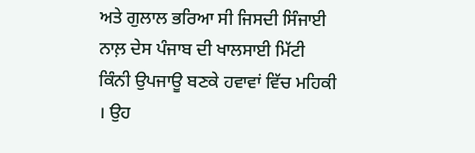ਅਤੇ ਗੁਲਾਲ ਭਰਿਆ ਸੀ ਜਿਸਦੀ ਸਿੰਜਾਈ ਨਾਲ਼ ਦੇਸ ਪੰਜਾਬ ਦੀ ਖਾਲਸਾਈ ਮਿੱਟੀ ਕਿੰਨੀ ਉਪਜਾਊ ਬਣਕੇ ਹਵਾਵਾਂ ਵਿੱਚ ਮਹਿਕੀ । ਉਹ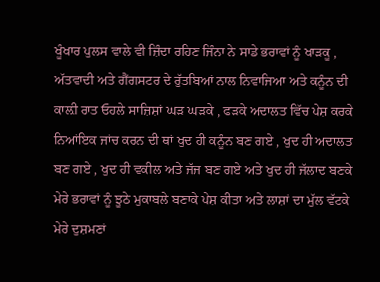ਖੂੰਖਾਰ ਪੁਲਸ ਵਾਲੇ ਵੀ ਜ਼ਿੰਦਾ ਰਹਿਣ ਜਿੰਨਾ ਨੇ ਸਾਡੇ ਭਰਾਵਾਂ ਨੂੰ ਖਾੜਕੂ , ਅੱਤਵਾਦੀ ਅਤੇ ਗੈਂਗਸਟਰ ਦੇ ਰੁੱਤਬਿਆਂ ਨਾਲ ਨਿਵਾਜਿਆ ਅਤੇ ਕਨੂੰਨ ਦੀ ਕਾਲ਼ੀ ਰਾਤ ਓਹਲੇ ਸਾਜ਼ਿਸ਼ਾਂ ਘੜ ਘੜਕੇ , ਫੜਕੇ ਅਦਾਲਤ ਵਿੱਚ ਪੇਸ਼ ਕਰਕੇ ਨਿਆਂਇਕ ਜਾਂਚ ਕਰਨ ਦੀ ਥਾਂ ਖੁਦ ਹੀ ਕਨੂੰਨ ਬਣ ਗਏ , ਖੁਦ ਹੀ ਅਦਾਲਤ ਬਣ ਗਏ , ਖੁਦ ਹੀ ਵਕੀਲ ਅਤੇ ਜੱਜ ਬਣ ਗਏ ਅਤੇ ਖੁਦ ਹੀ ਜੱਲਾਦ ਬਣਕੇ ਮੇਰੇ ਭਰਾਵਾਂ ਨੂੰ ਝੂਠੇ ਮੁਕਾਬਲੇ ਬਣਾਕੇ ਪੇਸ਼ ਕੀਤਾ ਅਤੇ ਲਾਸ਼ਾਂ ਦਾ ਮੁੱਲ ਵੱਟਕੇ ਮੇਰੇ ਦੁਸ਼ਮਣਾਂ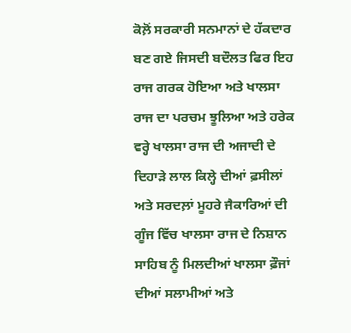ਕੋਲ਼ੋਂ ਸਰਕਾਰੀ ਸਨਮਾਨਾਂ ਦੇ ਹੱਕਦਾਰ ਬਣ ਗਏ ਜਿਸਦੀ ਬਦੌਲਤ ਫਿਰ ਇਹ ਰਾਜ ਗਰਕ ਹੋਇਆ ਅਤੇ ਖਾਲਸਾ ਰਾਜ ਦਾ ਪਰਚਮ ਝੂਲਿਆ ਅਤੇ ਹਰੇਕ ਵਰ੍ਹੇ ਖਾਲਸਾ ਰਾਜ ਦੀ ਅਜਾਦੀ ਦੇ ਦਿਹਾੜੇ ਲਾਲ ਕਿਲ੍ਹੇ ਦੀਆਂ ਫ਼ਸੀਲਾਂ ਅਤੇ ਸਰਦਲ਼ਾਂ ਮੂਹਰੇ ਜੈਕਾਰਿਆਂ ਦੀ ਗੂੰਜ ਵਿੱਚ ਖਾਲਸਾ ਰਾਜ ਦੇ ਨਿਸ਼ਾਨ ਸਾਹਿਬ ਨੂੰ ਮਿਲਦੀਆਂ ਖਾਲਸਾ ਫ਼ੌਜਾਂ ਦੀਆਂ ਸਲਾਮੀਆਂ ਅਤੇ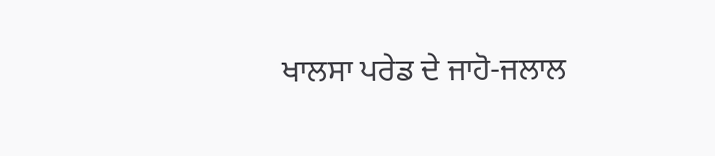ਖਾਲਸਾ ਪਰੇਡ ਦੇ ਜਾਹੋ-ਜਲਾਲ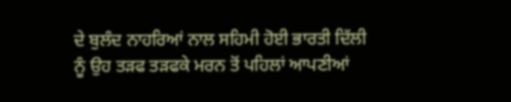ਦੇ ਬੁਲੰਦ ਨਾਹਰਿਆਂ ਨਾਲ ਸਹਿਮੀ ਹੋਈ ਭਾਰਤੀ ਦਿੱਲੀ ਨੂੰ ਉਹ ਤੜਫ ਤੜਫਕੇ ਮਰਨ ਤੋਂ ਪਹਿਲਾਂ ਆਪਣੀਆਂ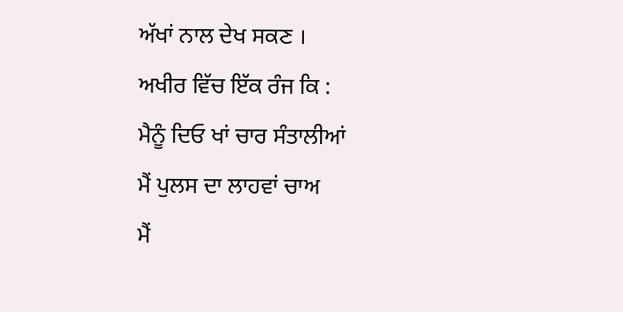ਅੱਖਾਂ ਨਾਲ ਦੇਖ ਸਕਣ ।
ਅਖੀਰ ਵਿੱਚ ਇੱਕ ਰੰਜ ਕਿ :
ਮੈਨੂੰ ਦਿਓ ਖਾਂ ਚਾਰ ਸੰਤਾਲੀਆਂ
ਮੈਂ ਪੁਲਸ ਦਾ ਲਾਹਵਾਂ ਚਾਅ
ਮੈਂ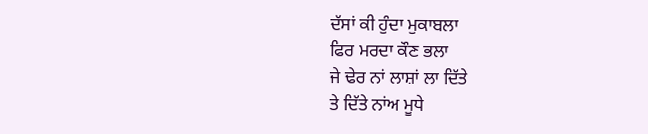ਦੱਸਾਂ ਕੀ ਹੁੰਦਾ ਮੁਕਾਬਲਾ
ਫਿਰ ਮਰਦਾ ਕੌਣ ਭਲਾ
ਜੇ ਢੇਰ ਨਾਂ ਲਾਸ਼ਾਂ ਲਾ ਦਿੱਤੇ
ਤੇ ਦਿੱਤੇ ਨਾਂਅ ਮੂਧੇ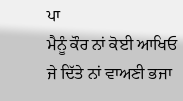ਪਾ
ਮੈਨੂੰ ਕੌਰ ਨਾਂ ਕੋਈ ਆਖਿਓ
ਜੇ ਦਿੱਤੇ ਨਾਂ ਵਾਅਣੀ ਭਜਾ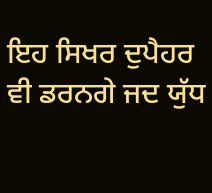ਇਹ ਸਿਖਰ ਦੁਪੈਹਰ ਵੀ ਡਰਨਗੇ ਜਦ ਯੁੱਧ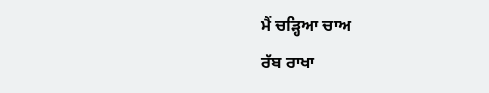ਮੈਂ ਚੜ੍ਹਿਆ ਚਾਅ
ਰੱਬ ਰਾਖਾ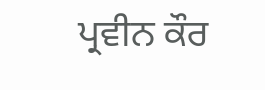ਪ੍ਰਵੀਨ ਕੌਰ